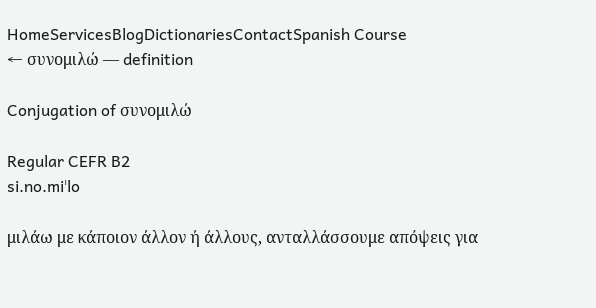HomeServicesBlogDictionariesContactSpanish Course
← συνομιλώ — definition

Conjugation of συνομιλώ

Regular CEFR B2
si.no.miˈlo

μιλάω με κάποιον άλλον ή άλλους, ανταλλάσσουμε απόψεις για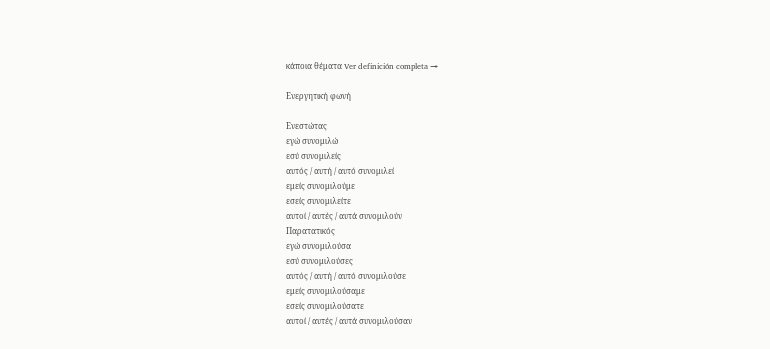κάποια θέματα Ver definición completa →

Ενεργητική φωνή

Ενεστώτας
εγώ συνομιλώ
εσύ συνομιλείς
αυτός / αυτή / αυτό συνομιλεί
εμείς συνομιλούμε
εσείς συνομιλείτε
αυτοί / αυτές / αυτά συνομιλούν
Παρατατικός
εγώ συνομιλούσα
εσύ συνομιλούσες
αυτός / αυτή / αυτό συνομιλούσε
εμείς συνομιλούσαμε
εσείς συνομιλούσατε
αυτοί / αυτές / αυτά συνομιλούσαν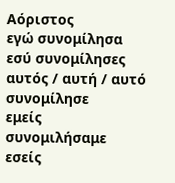Αόριστος
εγώ συνομίλησα
εσύ συνομίλησες
αυτός / αυτή / αυτό συνομίλησε
εμείς συνομιλήσαμε
εσείς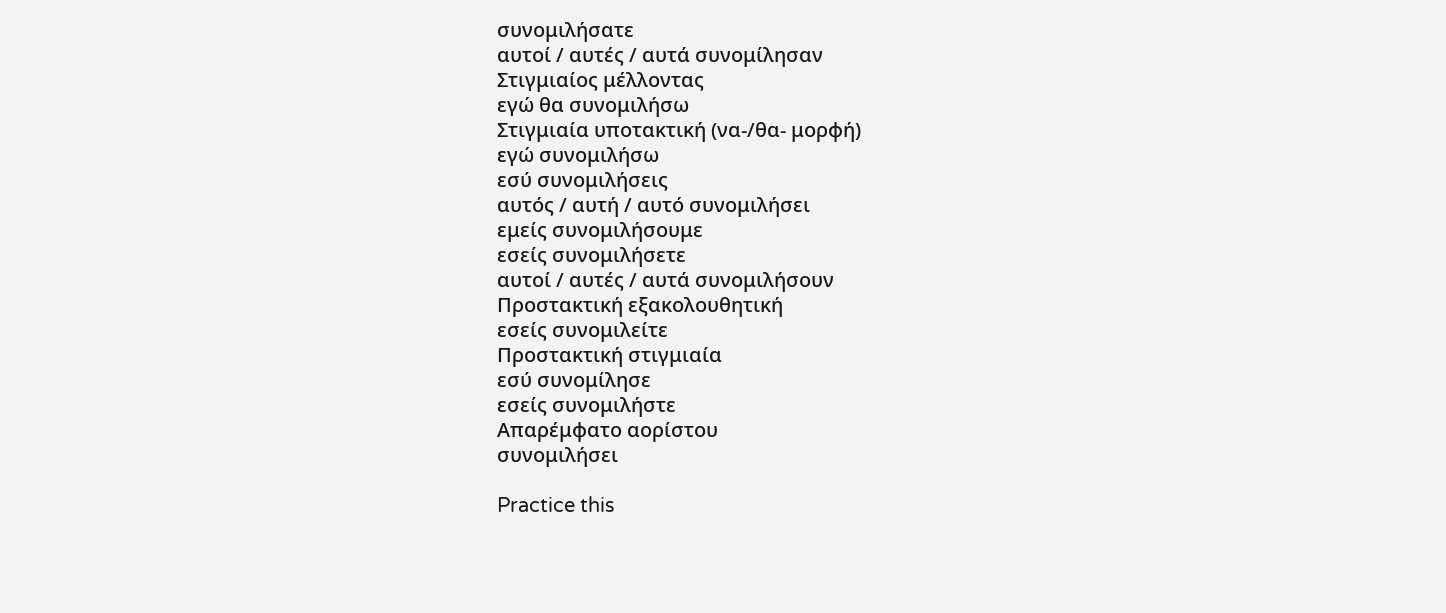συνομιλήσατε
αυτοί / αυτές / αυτά συνομίλησαν
Στιγμιαίος μέλλοντας
εγώ θα συνομιλήσω
Στιγμιαία υποτακτική (να-/θα- μορφή)
εγώ συνομιλήσω
εσύ συνομιλήσεις
αυτός / αυτή / αυτό συνομιλήσει
εμείς συνομιλήσουμε
εσείς συνομιλήσετε
αυτοί / αυτές / αυτά συνομιλήσουν
Προστακτική εξακολουθητική
εσείς συνομιλείτε
Προστακτική στιγμιαία
εσύ συνομίλησε
εσείς συνομιλήστε
Απαρέμφατο αορίστου
συνομιλήσει

Practice this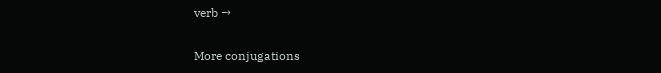verb →

More conjugations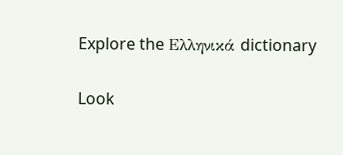Explore the Ελληνικά dictionary

Look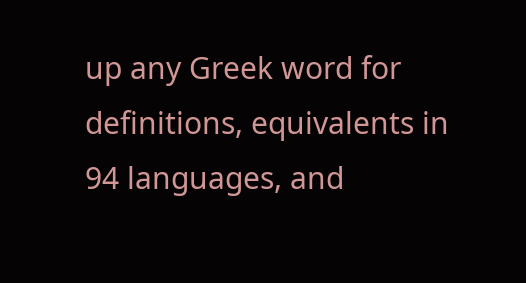up any Greek word for definitions, equivalents in 94 languages, and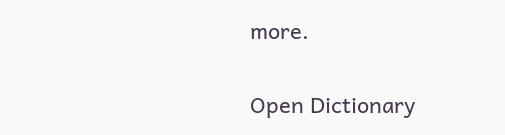more.

Open Dictionary